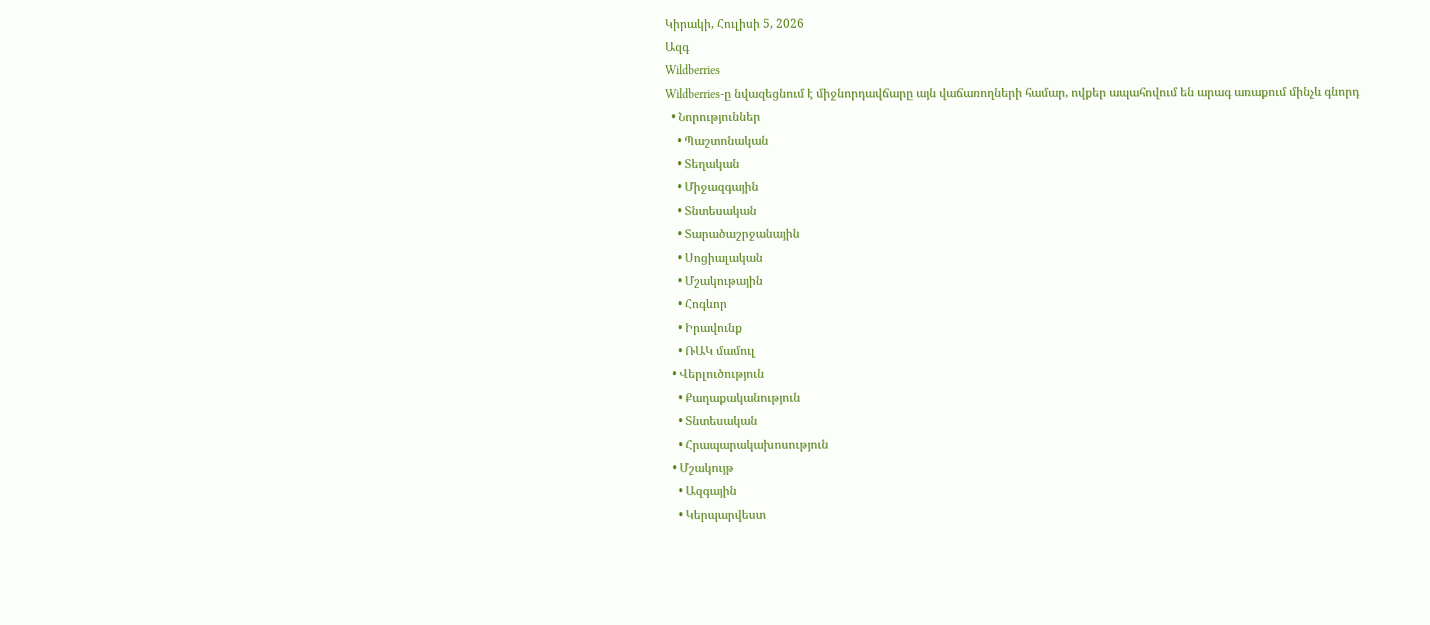Կիրակի, Հուլիսի 5, 2026
Ազգ
Wildberries
Wildberries-ը նվազեցնում է միջնորդավճարը այն վաճառողների համար, ովքեր ապահովում են արագ առաքում մինչև գնորդ
  • Նորություններ
    • Պաշտոնական
    • Տեղական
    • Միջազգային
    • Տնտեսական
    • Տարածաշրջանային
    • Սոցիալական
    • Մշակութային
    • Հոգևոր
    • Իրավունք
    • ՌԱԿ մամուլ
  • Վերլուծություն
    • Քաղաքականություն
    • Տնտեսական
    • Հրապարակախոսություն
  • Մշակույթ
    • Ազգային
    • Կերպարվեստ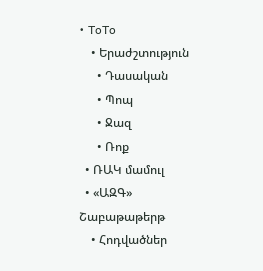• ToTo
    • Երաժշտություն
      • Դասական
      • Պոպ
      • Ջազ
      • Ռոք
  • ՌԱԿ մամուլ
  • «ԱԶԳ» Շաբաթաթերթ
    • Հոդվածներ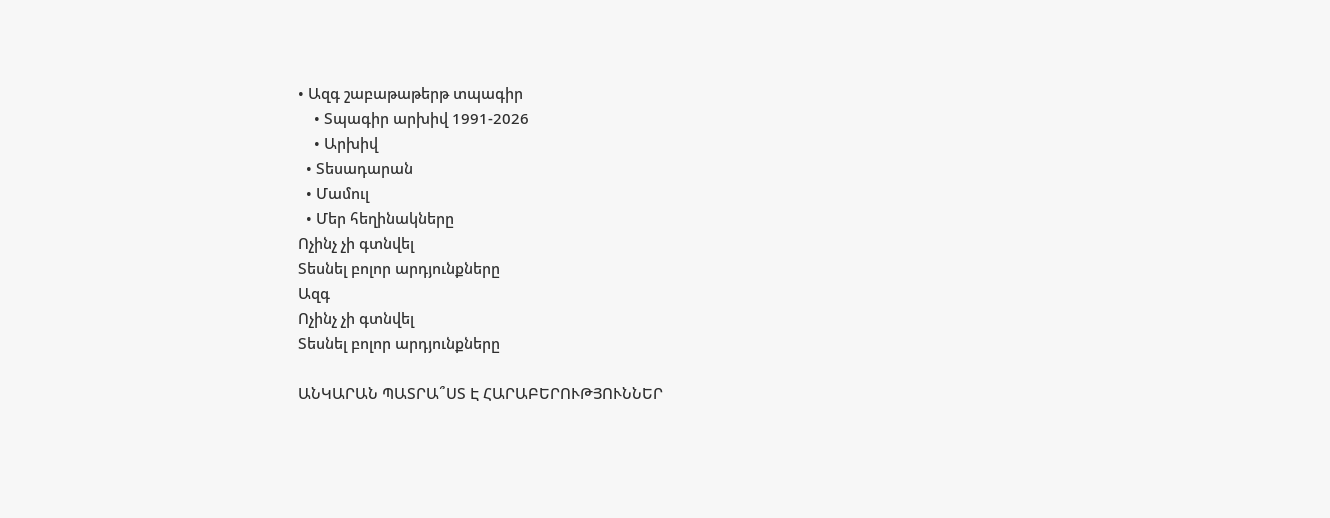• Ազգ շաբաթաթերթ տպագիր
    • Տպագիր արխիվ 1991-2026
    • Արխիվ
  • Տեսադարան
  • Մամուլ
  • Մեր հեղինակները
Ոչինչ չի գտնվել
Տեսնել բոլոր արդյունքները
Ազգ
Ոչինչ չի գտնվել
Տեսնել բոլոր արդյունքները

ԱՆԿԱՐԱՆ ՊԱՏՐԱ՞ՍՏ Է ՀԱՐԱԲԵՐՈՒԹՅՈՒՆՆԵՐ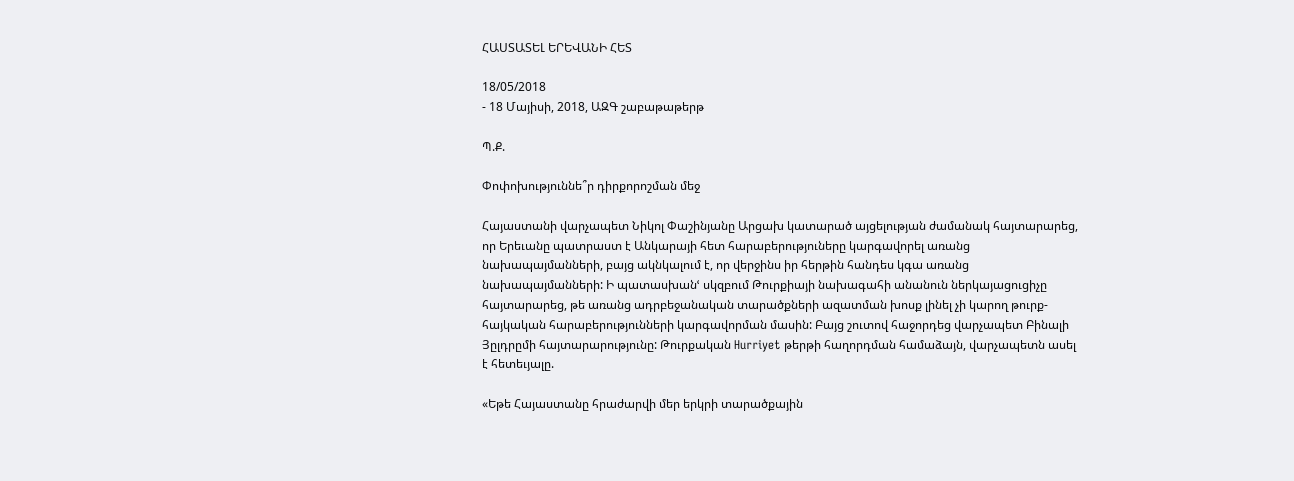ՀԱՍՏԱՏԵԼ ԵՐԵՎԱՆԻ ՀԵՏ

18/05/2018
- 18 Մայիսի, 2018, ԱԶԳ շաբաթաթերթ

Պ.Ք.

Փոփոխություննե՞ր դիրքորոշման մեջ

Հայաստանի վարչապետ Նիկոլ Փաշինյանը Արցախ կատարած այցելության ժամանակ հայտարարեց, որ Երեւանը պատրաստ է Անկարայի հետ հարաբերություները կարգավորել առանց նախապայմանների, բայց ակնկալում է, որ վերջինս իր հերթին հանդես կգա առանց նախապայմանների: Ի պատասխանՙ սկզբում Թուրքիայի նախագահի անանուն ներկայացուցիչը հայտարարեց, թե առանց ադրբեջանական տարածքների ազատման խոսք լինել չի կարող թուրք-հայկական հարաբերությունների կարգավորման մասին: Բայց շուտով հաջորդեց վարչապետ Բինալի Յըլդրըմի հայտարարությունը: Թուրքական Hurriyet թերթի հաղորդման համաձայն, վարչապետն ասել է հետեւյալը.

«Եթե Հայաստանը հրաժարվի մեր երկրի տարածքային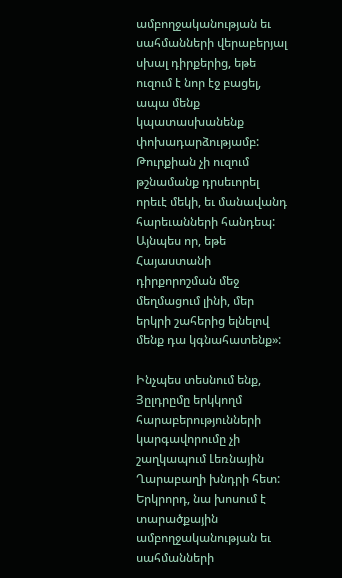ամբողջականության եւ սահմանների վերաբերյալ սխալ դիրքերից, եթե ուզում է նոր էջ բացել, ապա մենք կպատասխանենք փոխադարձությամբ: Թուրքիան չի ուզում թշնամանք դրսեւորել որեւէ մեկի, եւ մանավանդ հարեւանների հանդեպ: Այնպես որ, եթե Հայաստանի դիրքորոշման մեջ մեղմացում լինի, մեր երկրի շահերից ելնելով մենք դա կգնահատենք»:

Ինչպես տեսնում ենք, Յըլդրըմը երկկողմ հարաբերությունների կարգավորումը չի շաղկապում Լեռնային Ղարաբաղի խնդրի հետ: Երկրորդ, նա խոսում է տարածքային ամբողջականության եւ սահմանների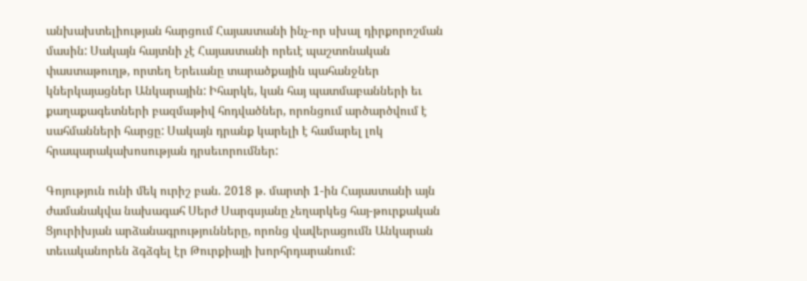անխախտելիության հարցում Հայաստանի ինչ-որ սխալ դիրքորոշման մասին: Սակայն հայտնի չէ Հայաստանի որեւէ պաշտոնական փաստաթուղթ, որտեղ Երեւանը տարածքային պահանջներ կներկայացներ Անկարային: Իհարկե, կան հայ պատմաբանների եւ քաղաքագետների բազմաթիվ հոդվածներ, որոնցում արծարծվում է սահմանների հարցը: Սակայն դրանք կարելի է համարել լոկ հրապարակախոսության դրսեւորումներ:

Գոյություն ունի մեկ ուրիշ բան. 2018 թ. մարտի 1-ին Հայաստանի այն ժամանակվա նախագահ Սերժ Սարգսյանը չեղարկեց հայ-թուրքական Ցյուրիխյան արձանագրությունները, որոնց վավերացումն Անկարան տեւականորեն ձգձգել էր Թուրքիայի խորհրդարանում: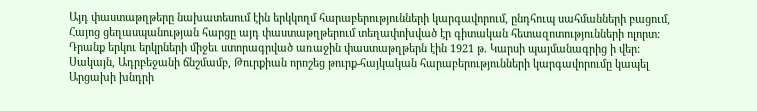Այդ փաստաթղթերը նախատեսում էին երկկողմ հարաբերությունների կարգավորում, ընդհուպ սահմանների բացում, Հայոց ցեղասպանության հարցը այդ փաստաթղթերում տեղափոխված էր գիտական հետազոտությունների ոլորտ: Դրանք երկու երկրների միջեւ ստորագրված առաջին փաստաթղթերն էին 1921 թ. Կարսի պայմանագրից ի վեր: Սակայն, Ադրբեջանի ճնշմամբ, Թուրքիան որոշեց թուրք-հայկական հարաբերությունների կարգավորումը կապել Արցախի խնդրի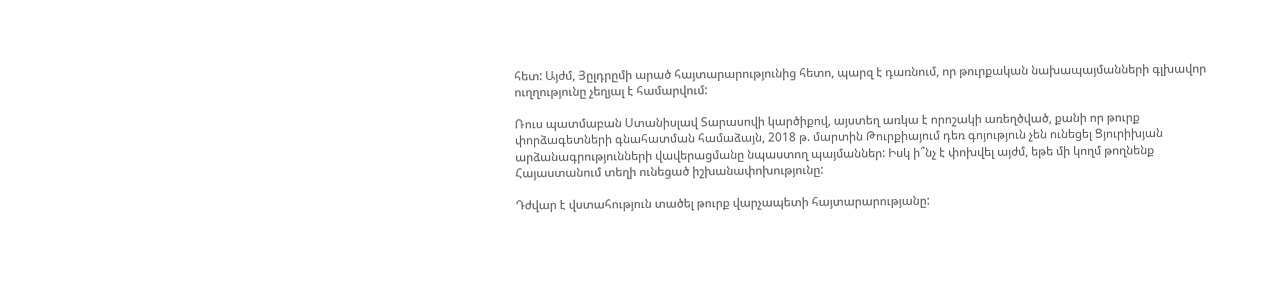հետ: Այժմ, Յըլդրըմի արած հայտարարությունից հետո, պարզ է դառնում, որ թուրքական նախապայմանների գլխավոր ուղղությունը չեղյալ է համարվում:

Ռուս պատմաբան Ստանիսլավ Տարասովի կարծիքով, այստեղ առկա է որոշակի առեղծված, քանի որ թուրք փորձագետների գնահատման համաձայն, 2018 թ. մարտին Թուրքիայում դեռ գոյություն չեն ունեցել Ցյուրիխյան արձանագրությունների վավերացմանը նպաստող պայմաններ: Իսկ ի՞նչ է փոխվել այժմ, եթե մի կողմ թողնենք Հայաստանում տեղի ունեցած իշխանափոխությունը:

Դժվար է վստահություն տածել թուրք վարչապետի հայտարարությանը: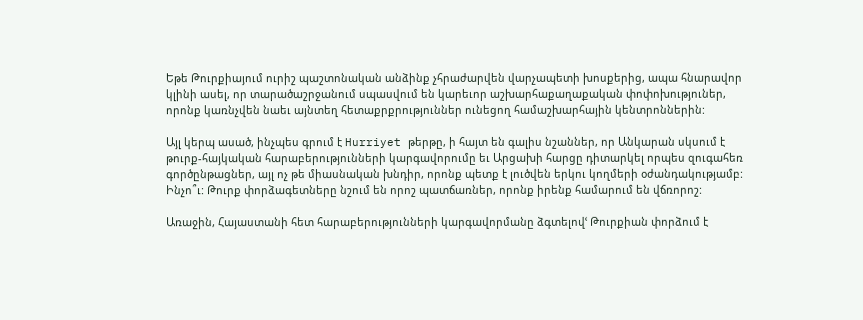Եթե Թուրքիայում ուրիշ պաշտոնական անձինք չհրաժարվեն վարչապետի խոսքերից, ապա հնարավոր կլինի ասել, որ տարածաշրջանում սպասվում են կարեւոր աշխարհաքաղաքական փոփոխություներ, որոնք կառնչվեն նաեւ այնտեղ հետաքրքրություններ ունեցող համաշխարհային կենտրոններին:

Այլ կերպ ասած, ինչպես գրում է Hurriyet թերթը, ի հայտ են գալիս նշաններ, որ Անկարան սկսում է թուրք-հայկական հարաբերությունների կարգավորումը եւ Արցախի հարցը դիտարկել որպես զուգահեռ գործընթացներ, այլ ոչ թե միասնական խնդիր, որոնք պետք է լուծվեն երկու կողմերի օժանդակությամբ: Ինչո՞ւ: Թուրք փորձագետները նշում են որոշ պատճառներ, որոնք իրենք համարում են վճռորոշ:

Առաջին, Հայաստանի հետ հարաբերությունների կարգավորմանը ձգտելովՙ Թուրքիան փորձում է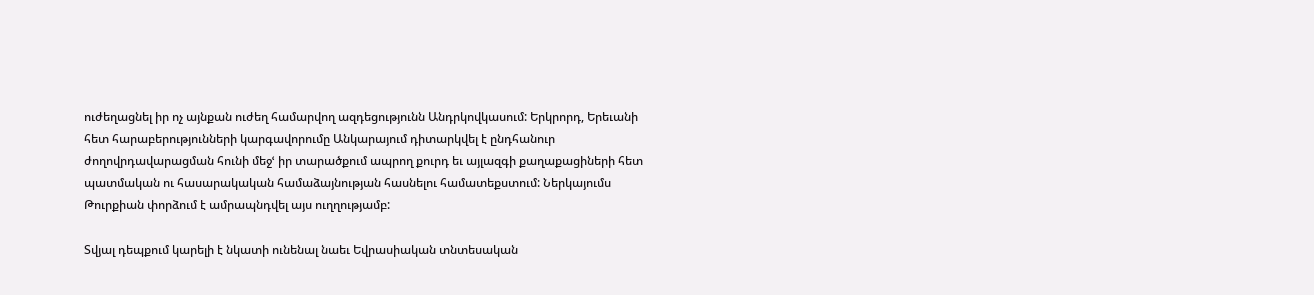ուժեղացնել իր ոչ այնքան ուժեղ համարվող ազդեցությունն Անդրկովկասում: Երկրորդ, Երեւանի հետ հարաբերությունների կարգավորումը Անկարայում դիտարկվել է ընդհանուր ժողովրդավարացման հունի մեջՙ իր տարածքում ապրող քուրդ եւ այլազգի քաղաքացիների հետ պատմական ու հասարակական համաձայնության հասնելու համատեքստում: Ներկայումս Թուրքիան փորձում է ամրապնդվել այս ուղղությամբ:

Տվյալ դեպքում կարելի է նկատի ունենալ նաեւ Եվրասիական տնտեսական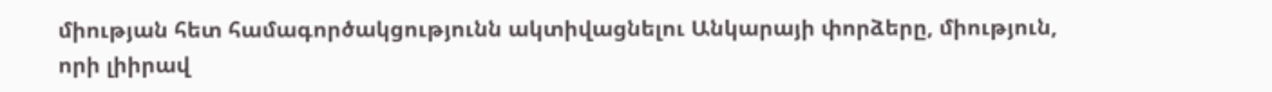միության հետ համագործակցությունն ակտիվացնելու Անկարայի փորձերը, միություն, որի լիիրավ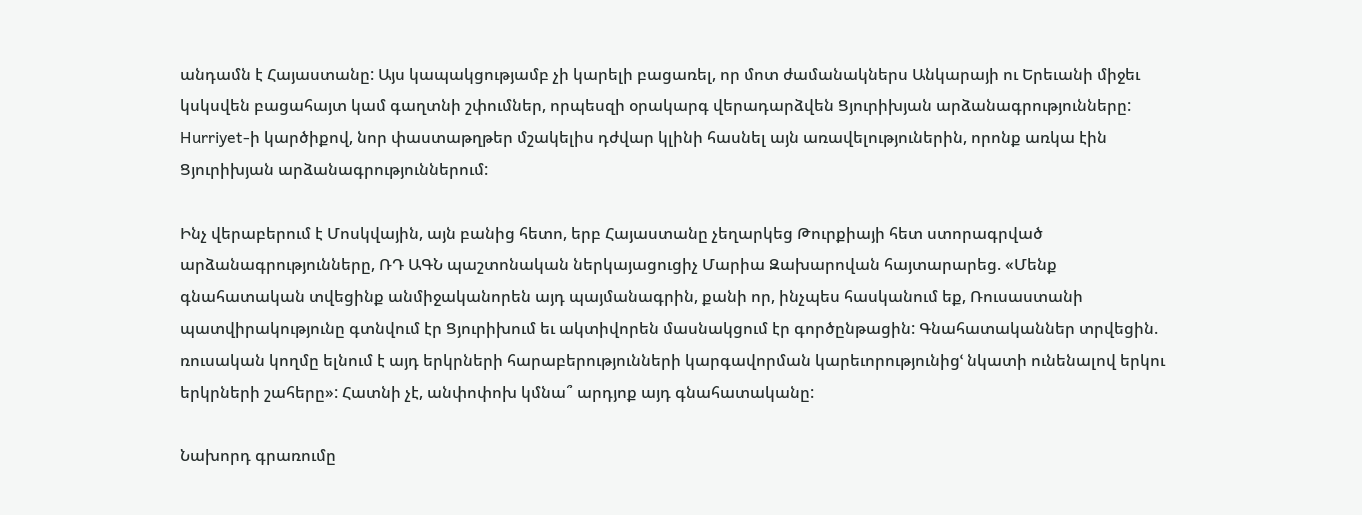անդամն է Հայաստանը: Այս կապակցությամբ չի կարելի բացառել, որ մոտ ժամանակներս Անկարայի ու Երեւանի միջեւ կսկսվեն բացահայտ կամ գաղտնի շփումներ, որպեսզի օրակարգ վերադարձվեն Ցյուրիխյան արձանագրությունները: Hurriyet-ի կարծիքով, նոր փաստաթղթեր մշակելիս դժվար կլինի հասնել այն առավելություներին, որոնք առկա էին Ցյուրիխյան արձանագրություններում:

Ինչ վերաբերում է Մոսկվային, այն բանից հետո, երբ Հայաստանը չեղարկեց Թուրքիայի հետ ստորագրված արձանագրությունները, ՌԴ ԱԳՆ պաշտոնական ներկայացուցիչ Մարիա Զախարովան հայտարարեց. «Մենք գնահատական տվեցինք անմիջականորեն այդ պայմանագրին, քանի որ, ինչպես հասկանում եք, Ռուսաստանի պատվիրակությունը գտնվում էր Ցյուրիխում եւ ակտիվորեն մասնակցում էր գործընթացին: Գնահատականներ տրվեցին. ռուսական կողմը ելնում է այդ երկրների հարաբերությունների կարգավորման կարեւորությունիցՙ նկատի ունենալով երկու երկրների շահերը»: Հատնի չէ, անփոփոխ կմնա՞ արդյոք այդ գնահատականը:

Նախորդ գրառումը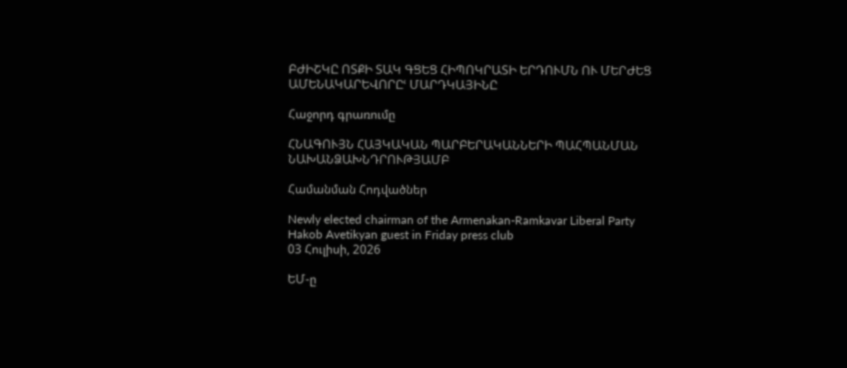ԲԺԻՇԿԸ ՈՏՔԻ ՏԱԿ ԳՑԵՑ ՀԻՊՈԿՐԱՏԻ ԵՐԴՈՒՄՆ ՈՒ ՄԵՐԺԵՑ ԱՄԵՆԱԿԱՐԵՎՈՐԸՙ ՄԱՐԴԿԱՅԻՆԸ

Հաջորդ գրառումը

ՀՆԱԳՈՒՅՆ ՀԱՅԿԱԿԱՆ ՊԱՐԲԵՐԱԿԱՆՆԵՐԻ ՊԱՀՊԱՆՄԱՆ ՆԱԽԱՆՁԱԽՆԴՐՈՒԹՅԱՄԲ

Համանման Հոդվածներ

Newly elected chairman of the Armenakan-Ramkavar Liberal Party Hakob Avetikyan guest in Friday press club
03 Հուլիսի, 2026

ԵՄ-ը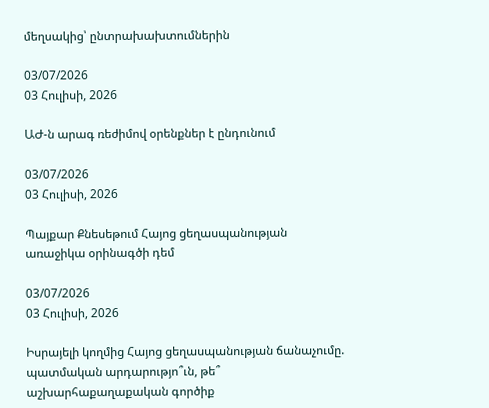մեղսակից՝ ընտրախախտումներին

03/07/2026
03 Հուլիսի, 2026

ԱԺ-ն արագ ռեժիմով օրենքներ է ընդունում

03/07/2026
03 Հուլիսի, 2026

Պայքար Քնեսեթում Հայոց ցեղասպանության առաջիկա օրինագծի դեմ

03/07/2026
03 Հուլիսի, 2026

Իսրայելի կողմից Հայոց ցեղասպանության ճանաչումը. պատմական արդարությո՞ւն, թե՞ աշխարհաքաղաքական գործիք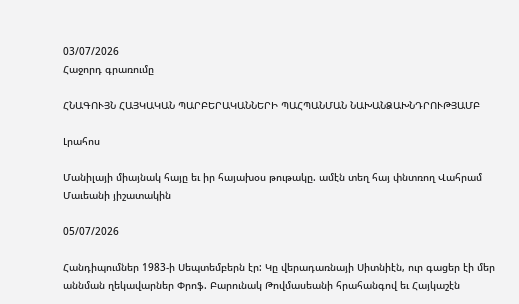03/07/2026
Հաջորդ գրառումը

ՀՆԱԳՈՒՅՆ ՀԱՅԿԱԿԱՆ ՊԱՐԲԵՐԱԿԱՆՆԵՐԻ ՊԱՀՊԱՆՄԱՆ ՆԱԽԱՆՁԱԽՆԴՐՈՒԹՅԱՄԲ

Լրահոս

Մանիլայի միայնակ հայը եւ իր հայախօս թութակը. ամէն տեղ հայ փնտռող Վահրամ Մաւեանի յիշատակին

05/07/2026

Հանդիպումներ 1983-ի Սեպտեմբերն էր: Կը վերադառնայի Սիտնիէն, ուր գացեր էի մեր աննման ղեկավարներ Փրոֆ. Բարունակ Թովմասեանի հրահանգով եւ Հայկաշէն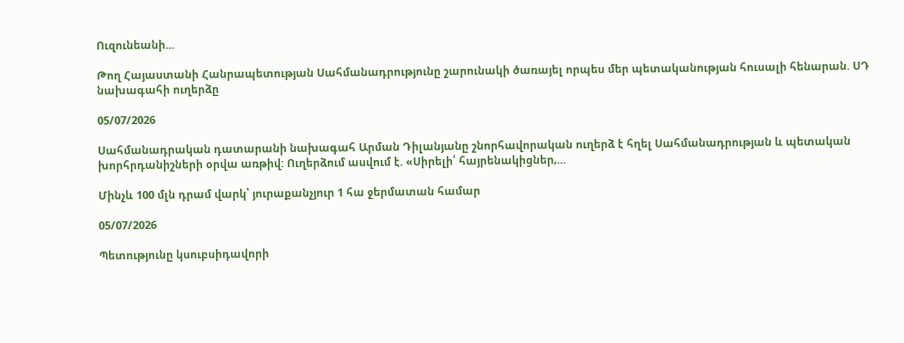Ուզունեանի...

Թող Հայաստանի Հանրապետության Սահմանադրությունը շարունակի ծառայել որպես մեր պետականության հուսալի հենարան. ՍԴ նախագահի ուղերձը

05/07/2026

Սահմանադրական դատարանի նախագահ Արման Դիլանյանը շնորհավորական ուղերձ է հղել Սահմանադրության և պետական խորհրդանիշների օրվա առթիվ: Ուղերձում ասվում է. «Սիրելի՛ հայրենակիցներ,...

Մինչև 100 մլն դրամ վարկ՝ յուրաքանչյուր 1 հա ջերմատան համար

05/07/2026

Պետությունը կսուբսիդավորի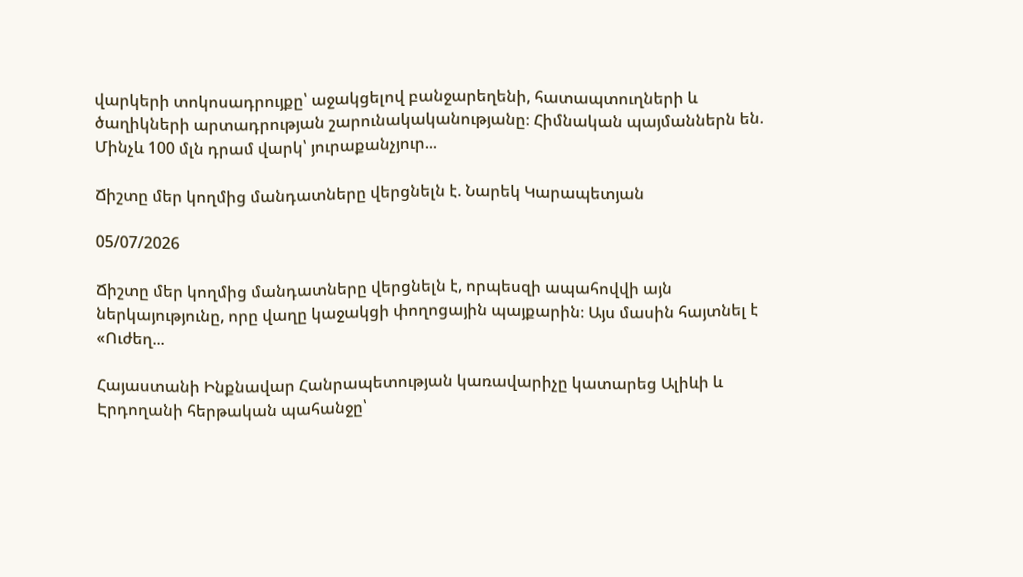վարկերի տոկոսադրույքը՝ աջակցելով բանջարեղենի, հատապտուղների և ծաղիկների արտադրության շարունակականությանը։ Հիմնական պայմաններն են. Մինչև 100 մլն դրամ վարկ՝ յուրաքանչյուր...

Ճիշտը մեր կողմից մանդատները վերցնելն է. Նարեկ Կարապետյան

05/07/2026

Ճիշտը մեր կողմից մանդատները վերցնելն է, որպեսզի ապահովվի այն ներկայությունը, որը վաղը կաջակցի փողոցային պայքարին։ Այս մասին հայտնել է «Ուժեղ...

Հայաստանի Ինքնավար Հանրապետության կառավարիչը կատարեց Ալիևի և Էրդողանի հերթական պահանջը՝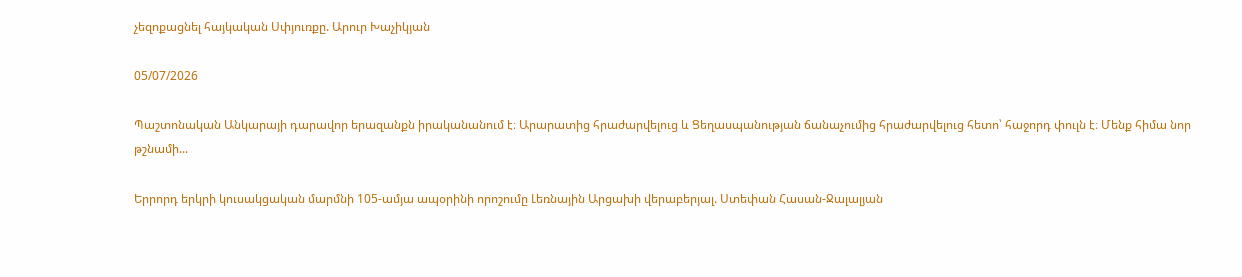չեզոքացնել հայկական Սփյուռքը. Արուր Խաչիկյան

05/07/2026

Պաշտոնական Անկարայի դարավոր երազանքն իրականանում է։ Արարատից հրաժարվելուց և Ցեղասպանության ճանաչումից հրաժարվելուց հետո՝ հաջորդ փուլն է։ Մենք հիմա նոր թշնամի...

Երրորդ երկրի կուսակցական մարմնի 105-ամյա ապօրինի որոշումը Լեռնային Արցախի վերաբերյալ. Ստեփան Հասան-Ջալալյան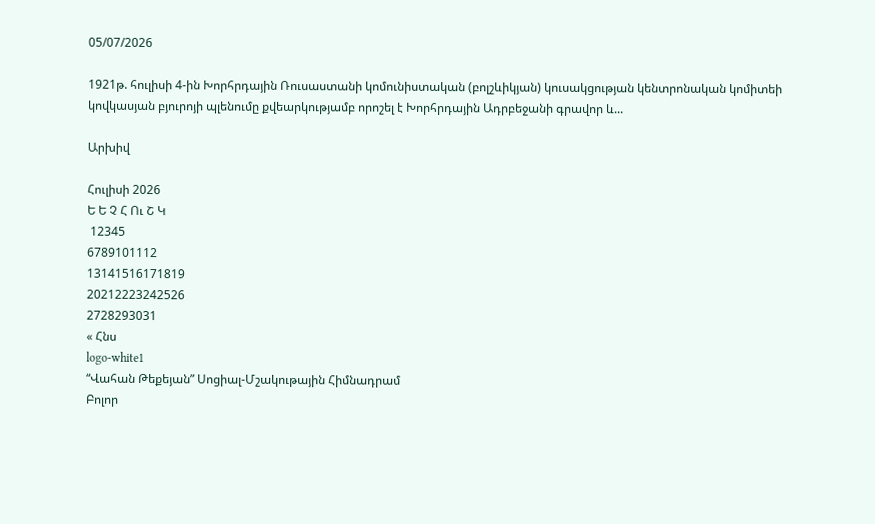05/07/2026

1921թ. հուլիսի 4-ին Խորհրդային Ռուսաստանի կոմունիստական (բոլշևիկյան) կուսակցության կենտրոնական կոմիտեի կովկասյան բյուրոյի պլենումը քվեարկությամբ որոշել է Խորհրդային Ադրբեջանի գրավոր և...

Արխիվ

Հուլիսի 2026
Ե Ե Չ Հ Ու Շ Կ
 12345
6789101112
13141516171819
20212223242526
2728293031
« Հնս
logo-white1
“Վահան Թեքեյան” Սոցիալ-Մշակութային Հիմնադրամ
Բոլոր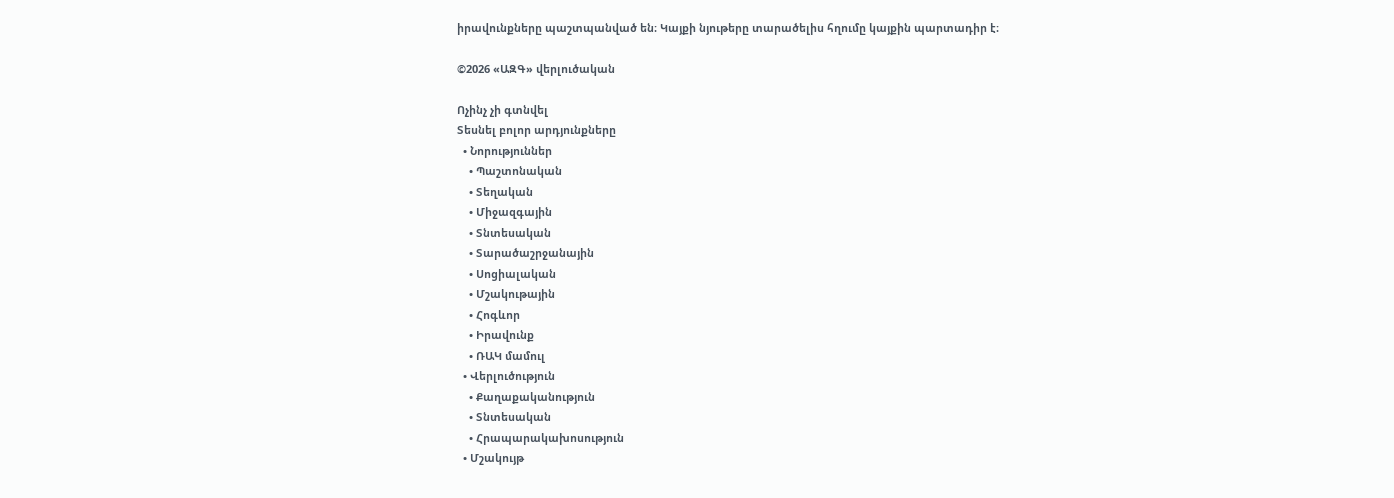իրավունքները պաշտպանված են։ Կայքի նյութերը տարածելիս հղումը կայքին պարտադիր է։

©2026 «ԱԶԳ» վերլուծական

Ոչինչ չի գտնվել
Տեսնել բոլոր արդյունքները
  • Նորություններ
    • Պաշտոնական
    • Տեղական
    • Միջազգային
    • Տնտեսական
    • Տարածաշրջանային
    • Սոցիալական
    • Մշակութային
    • Հոգևոր
    • Իրավունք
    • ՌԱԿ մամուլ
  • Վերլուծություն
    • Քաղաքականություն
    • Տնտեսական
    • Հրապարակախոսություն
  • Մշակույթ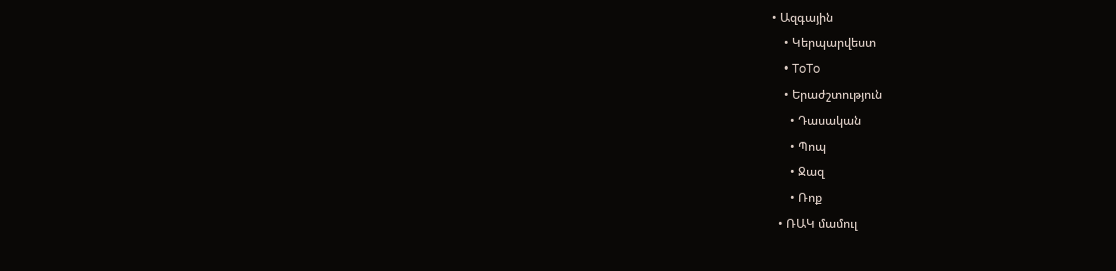• Ազգային
    • Կերպարվեստ
    • ToTo
    • Երաժշտություն
      • Դասական
      • Պոպ
      • Ջազ
      • Ռոք
  • ՌԱԿ մամուլ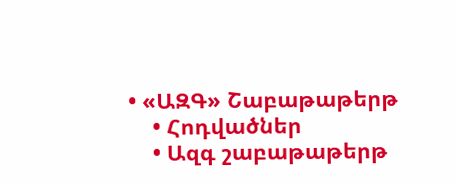• «ԱԶԳ» Շաբաթաթերթ
    • Հոդվածներ
    • Ազգ շաբաթաթերթ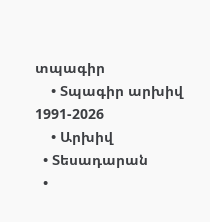տպագիր
    • Տպագիր արխիվ 1991-2026
    • Արխիվ
  • Տեսադարան
  •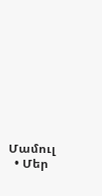Մամուլ
  • Մեր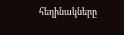հեղինակները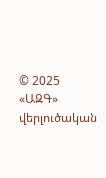© 2025 «ԱԶԳ» վերլուծական